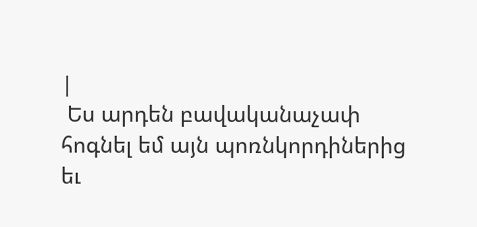|
 Ես արդեն բավականաչափ հոգնել եմ այն պոռնկորդիներից եւ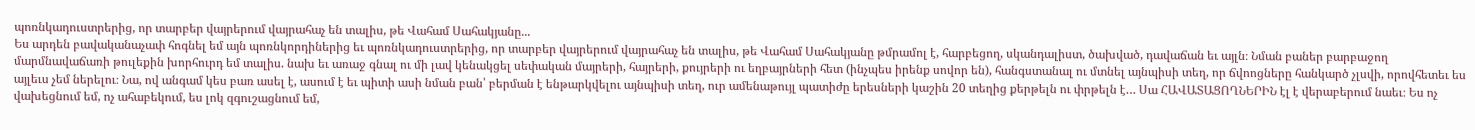պոռնկադուստրերից, որ տարբեր վայրերում վայրահաչ են տալիս, թե Վահամ Սահակյանը...
Ես արդեն բավականաչափ հոգնել եմ այն պոռնկորդիներից եւ պոռնկադուստրերից, որ տարբեր վայրերում վայրահաչ են տալիս, թե Վահամ Սահակյանը թմրամոլ է, հարբեցող, սկանդալիստ, ծախված, դավաճան եւ այլն։ Նման բաներ բարբաջող մարմնավաճառի թուլեքին խորհուրդ եմ տալիս. նախ եւ առաջ գնալ ու մի լավ կենակցել սեփական մայրերի, հայրերի, քույրերի ու եղբայրների հետ (ինչպես իրենք սովոր են), հանգստանալ ու մտնել այնպիսի տեղ, որ ճվոոցները հանկարծ չլսվի, որովհետեւ ես այլեւս չեմ ներելու։ Նա, ով անգամ կես բառ ասել է, ասում է եւ պիտի ասի նման բան՝ բերման է ենթարկվելու այնպիսի տեղ, ուր ամենաթույլ պատիժը երեսների կաշին 20 տեղից քերթելն ու փրթելն է… Սա ՀԱՎԱՏԱՑՈՂՆԵՐԻՆ էլ է վերաբերում նաեւ։ Ես ոչ վախեցնում եմ, ոչ ահաբեկում, ես լոկ զգուշացնում եմ,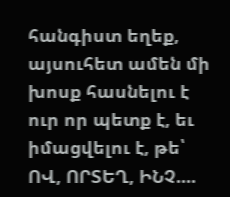հանգիստ եղեք, այսուհետ ամեն մի խոսք հասնելու է ուր որ պետք է, եւ իմացվելու է, թե՝ ՈՎ, ՈՐՏԵՂ, ԻՆՉ....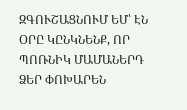ԶԳՈՒՇԱՑՆՈՒՄ ԵՄ՝ ԷՆ ՕՐԸ ԿԸՆԿՆԵՆՔ, ՈՐ ՊՈՌՆԻԿ ՄԱՄԱՆԵՐԴ ՁԵՐ ՓՈԽԱՐԵՆ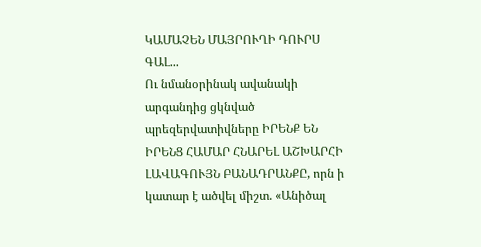ԿԱՄԱՉԵՆ ՄԱՅՐՈՒՂԻ ԴՈՒՐՍ ԳԱԼ...
Ու նմանօրինակ ավանակի արգանդից ցկնված պրեզերվատիվները ԻՐԵՆՔ ԵՆ ԻՐԵՆՑ ՀԱՄԱՐ ՀՆԱՐԵԼ ԱՇԽԱՐՀԻ ԼԱՎԱԳՈՒՅՆ ԲԱՆԱԴՐԱՆՔԸ, որն ի կատար է ածվել միշտ. «Անիծալ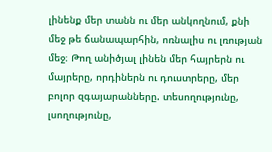լինենք մեր տանն ու մեր անկողնում, քնի մեջ թե ճանապարհին, ոռնալիս ու լռության մեջ։ Թող անիծյալ լինեն մեր հայրերն ու մայրերը, որդիներն ու դուստրերը, մեր բոլոր զգայարանները. տեսողությունը, լսողությունը,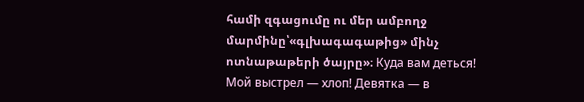համի զգացումը ու մեր ամբողջ մարմինը՝«գլխագագաթից» մինչ ոտնաթաթերի ծայրը»։ Куда вам деться! Мой выстрел — хлоп! Девятка — в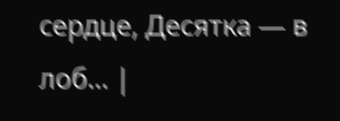сердце, Десятка — в лоб... |